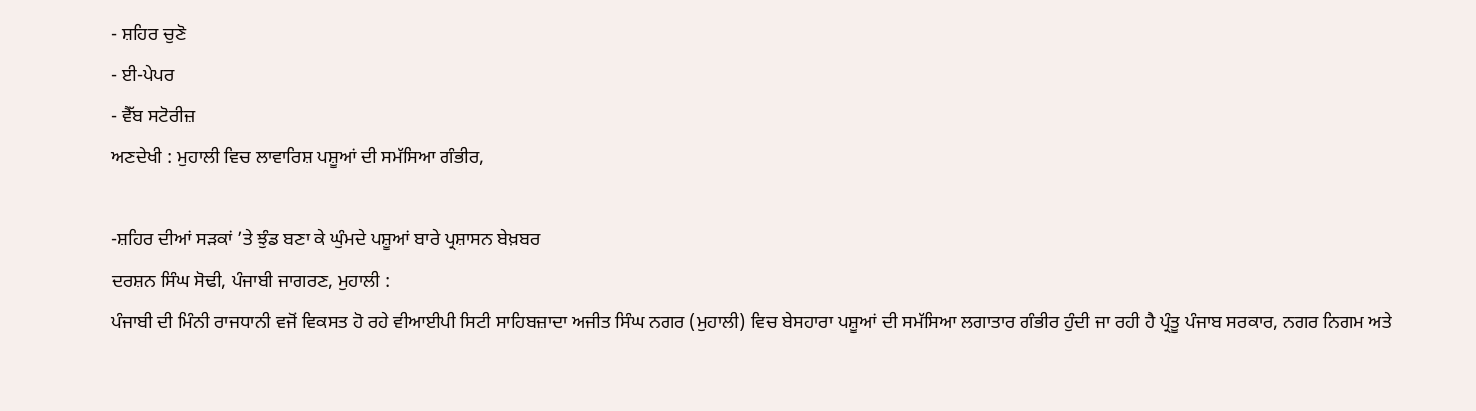- ਸ਼ਹਿਰ ਚੁਣੋ
- ਈ-ਪੇਪਰ
- ਵੈੱਬ ਸਟੋਰੀਜ਼
ਅਣਦੇਖੀ : ਮੁਹਾਲੀ ਵਿਚ ਲਾਵਾਰਿਸ਼ ਪਸ਼ੂਆਂ ਦੀ ਸਮੱਸਿਆ ਗੰਭੀਰ,

-ਸ਼ਹਿਰ ਦੀਆਂ ਸੜਕਾਂ ’ਤੇ ਝੁੰਡ ਬਣਾ ਕੇ ਘੁੰਮਦੇ ਪਸ਼ੂਆਂ ਬਾਰੇ ਪ੍ਰਸ਼ਾਸਨ ਬੇਖ਼ਬਰ
ਦਰਸ਼ਨ ਸਿੰਘ ਸੋਢੀ, ਪੰਜਾਬੀ ਜਾਗਰਣ, ਮੁਹਾਲੀ :
ਪੰਜਾਬੀ ਦੀ ਮਿੰਨੀ ਰਾਜਧਾਨੀ ਵਜੋਂ ਵਿਕਸਤ ਹੋ ਰਹੇ ਵੀਆਈਪੀ ਸਿਟੀ ਸਾਹਿਬਜ਼ਾਦਾ ਅਜੀਤ ਸਿੰਘ ਨਗਰ (ਮੁਹਾਲੀ) ਵਿਚ ਬੇਸਹਾਰਾ ਪਸ਼ੂਆਂ ਦੀ ਸਮੱਸਿਆ ਲਗਾਤਾਰ ਗੰਭੀਰ ਹੁੰਦੀ ਜਾ ਰਹੀ ਹੈ ਪ੍ਰੰਤੂ ਪੰਜਾਬ ਸਰਕਾਰ, ਨਗਰ ਨਿਗਮ ਅਤੇ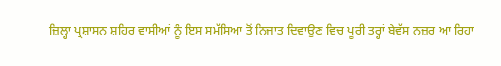ਜ਼ਿਲ੍ਹਾ ਪ੍ਰਸ਼ਾਸਨ ਸ਼ਹਿਰ ਵਾਸੀਆਂ ਨੂੰ ਇਸ ਸਮੱਸਿਆ ਤੋਂ ਨਿਜਾਤ ਦਿਵਾਉਣ ਵਿਚ ਪੂਰੀ ਤਰ੍ਹਾਂ ਬੇਵੱਸ ਨਜ਼ਰ ਆ ਰਿਹਾ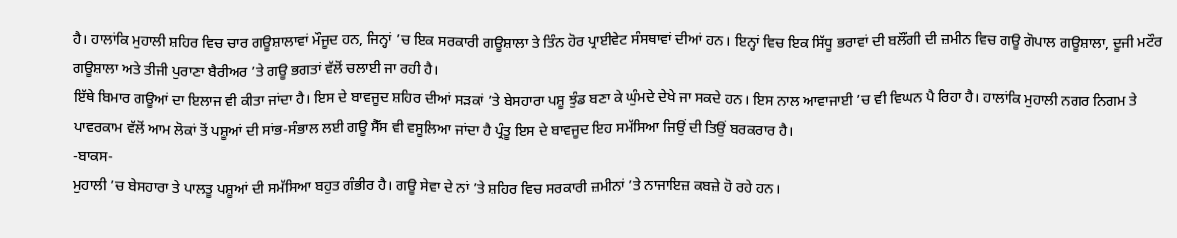ਹੈ। ਹਾਲਾਂਕਿ ਮੁਹਾਲੀ ਸ਼ਹਿਰ ਵਿਚ ਚਾਰ ਗਊਸ਼ਾਲਾਵਾਂ ਮੌਜੂਦ ਹਨ, ਜਿਨ੍ਹਾਂ ’ਚ ਇਕ ਸਰਕਾਰੀ ਗਊਸ਼ਾਲਾ ਤੇ ਤਿੰਨ ਹੋਰ ਪ੍ਰਾਈਵੇਟ ਸੰਸਥਾਵਾਂ ਦੀਆਂ ਹਨ। ਇਨ੍ਹਾਂ ਵਿਚ ਇਕ ਸਿੱਧੂ ਭਰਾਵਾਂ ਦੀ ਬਲੌਂਗੀ ਦੀ ਜ਼ਮੀਨ ਵਿਚ ਗਊ ਗੋਪਾਲ ਗਊਸ਼ਾਲਾ, ਦੂਜੀ ਮਟੌਰ ਗਊਸ਼ਾਲਾ ਅਤੇ ਤੀਜੀ ਪੁਰਾਣਾ ਬੈਰੀਅਰ ’ਤੇ ਗਊ ਭਗਤਾਂ ਵੱਲੋਂ ਚਲਾਈ ਜਾ ਰਹੀ ਹੈ।
ਇੱਥੇ ਬਿਮਾਰ ਗਊਆਂ ਦਾ ਇਲਾਜ ਵੀ ਕੀਤਾ ਜਾਂਦਾ ਹੈ। ਇਸ ਦੇ ਬਾਵਜੂਦ ਸ਼ਹਿਰ ਦੀਆਂ ਸੜਕਾਂ ’ਤੇ ਬੇਸਹਾਰਾ ਪਸ਼ੂ ਝੁੰਡ ਬਣਾ ਕੇ ਘੁੰਮਦੇ ਦੇਖੇ ਜਾ ਸਕਦੇ ਹਨ। ਇਸ ਨਾਲ ਆਵਾਜਾਈ ’ਚ ਵੀ ਵਿਘਨ ਪੈ ਰਿਹਾ ਹੈ। ਹਾਲਾਂਕਿ ਮੁਹਾਲੀ ਨਗਰ ਨਿਗਮ ਤੇ ਪਾਵਰਕਾਮ ਵੱਲੋਂ ਆਮ ਲੋਕਾਂ ਤੋਂ ਪਸ਼ੂਆਂ ਦੀ ਸਾਂਭ-ਸੰਭਾਲ ਲਈ ਗਊ ਸੈੱਸ ਵੀ ਵਸੂਲਿਆ ਜਾਂਦਾ ਹੈ ਪ੍ਰੰਤੂ ਇਸ ਦੇ ਬਾਵਜੂਦ ਇਹ ਸਮੱਸਿਆ ਜਿਉਂ ਦੀ ਤਿਉਂ ਬਰਕਰਾਰ ਹੈ।
-ਬਾਕਸ-
ਮੁਹਾਲੀ ’ਚ ਬੇਸਹਾਰਾ ਤੇ ਪਾਲਤੂ ਪਸ਼ੂਆਂ ਦੀ ਸਮੱਸਿਆ ਬਹੁਤ ਗੰਭੀਰ ਹੈ। ਗਊ ਸੇਵਾ ਦੇ ਨਾਂ ’ਤੇ ਸ਼ਹਿਰ ਵਿਚ ਸਰਕਾਰੀ ਜ਼ਮੀਨਾਂ ’ਤੇ ਨਾਜਾਇਜ਼ ਕਬਜ਼ੇ ਹੋ ਰਹੇ ਹਨ।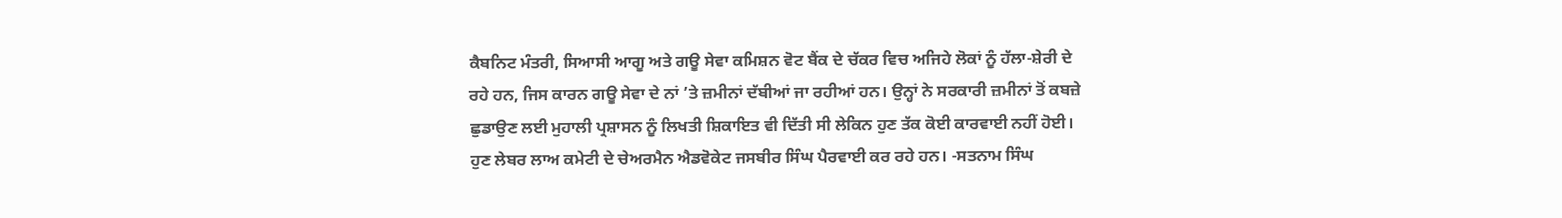ਕੈਬਨਿਟ ਮੰਤਰੀ, ਸਿਆਸੀ ਆਗੂ ਅਤੇ ਗਊ ਸੇਵਾ ਕਮਿਸ਼ਨ ਵੋਟ ਬੈਂਕ ਦੇ ਚੱਕਰ ਵਿਚ ਅਜਿਹੇ ਲੋਕਾਂ ਨੂੰ ਹੱਲਾ-ਸ਼ੇਰੀ ਦੇ ਰਹੇ ਹਨ, ਜਿਸ ਕਾਰਨ ਗਊ ਸੇਵਾ ਦੇ ਨਾਂ ’ਤੇ ਜ਼ਮੀਨਾਂ ਦੱਬੀਆਂ ਜਾ ਰਹੀਆਂ ਹਨ। ਉਨ੍ਹਾਂ ਨੇ ਸਰਕਾਰੀ ਜ਼ਮੀਨਾਂ ਤੋਂ ਕਬਜ਼ੇ ਛੁਡਾਉਣ ਲਈ ਮੁਹਾਲੀ ਪ੍ਰਸ਼ਾਸਨ ਨੂੰ ਲਿਖਤੀ ਸ਼ਿਕਾਇਤ ਵੀ ਦਿੱਤੀ ਸੀ ਲੇਕਿਨ ਹੁਣ ਤੱਕ ਕੋਈ ਕਾਰਵਾਈ ਨਹੀਂ ਹੋਈ। ਹੁਣ ਲੇਬਰ ਲਾਅ ਕਮੇਟੀ ਦੇ ਚੇਅਰਮੈਨ ਐਡਵੋਕੇਟ ਜਸਬੀਰ ਸਿੰਘ ਪੈਰਵਾਈ ਕਰ ਰਹੇ ਹਨ। -ਸਤਨਾਮ ਸਿੰਘ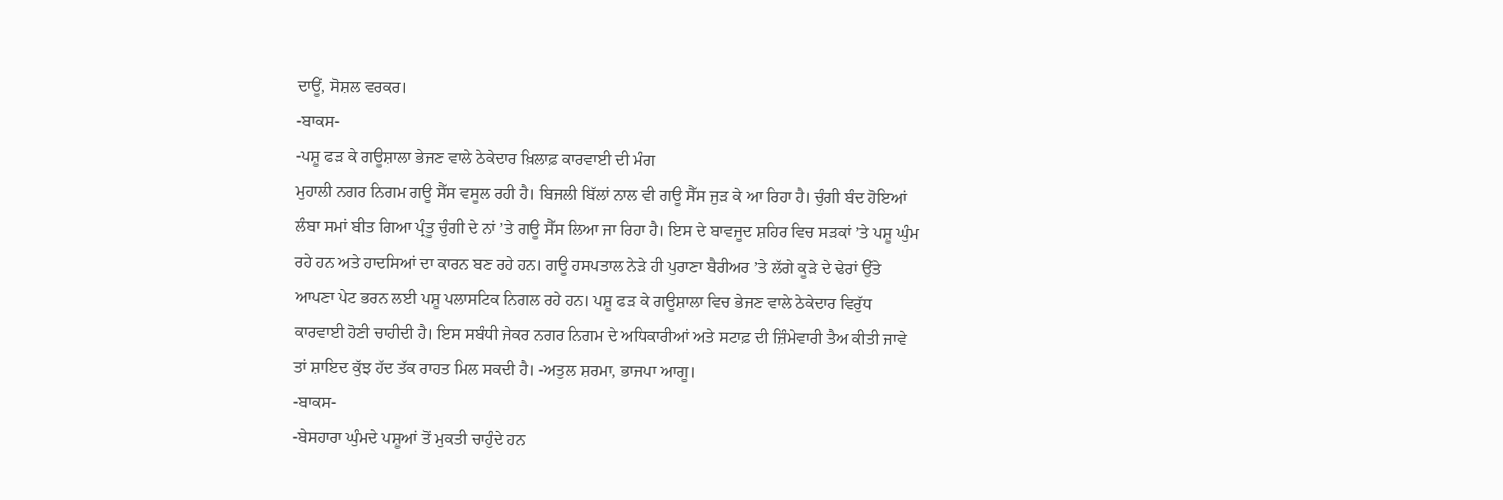ਦਾਊਂ, ਸੋਸ਼ਲ ਵਰਕਰ।
-ਬਾਕਸ-
-ਪਸ਼ੂ ਫੜ ਕੇ ਗਊਸ਼ਾਲਾ ਭੇਜਣ ਵਾਲੇ ਠੇਕੇਦਾਰ ਖ਼ਿਲਾਫ਼ ਕਾਰਵਾਈ ਦੀ ਮੰਗ
ਮੁਹਾਲੀ ਨਗਰ ਨਿਗਮ ਗਊ ਸੈੱਸ ਵਸੂਲ ਰਹੀ ਹੈ। ਬਿਜਲੀ ਬਿੱਲਾਂ ਨਾਲ ਵੀ ਗਊ ਸੈੱਸ ਜੁੜ ਕੇ ਆ ਰਿਹਾ ਹੈ। ਚੁੰਗੀ ਬੰਦ ਹੋਇਆਂ ਲੰਬਾ ਸਮਾਂ ਬੀਤ ਗਿਆ ਪ੍ਰੰਤੂ ਚੁੰਗੀ ਦੇ ਨਾਂ ’ਤੇ ਗਊ ਸੈੱਸ ਲਿਆ ਜਾ ਰਿਹਾ ਹੈ। ਇਸ ਦੇ ਬਾਵਜੂਦ ਸ਼ਹਿਰ ਵਿਚ ਸੜਕਾਂ ’ਤੇ ਪਸ਼ੂ ਘੁੰਮ ਰਹੇ ਹਨ ਅਤੇ ਹਾਦਸਿਆਂ ਦਾ ਕਾਰਨ ਬਣ ਰਹੇ ਹਨ। ਗਊ ਹਸਪਤਾਲ ਨੇੜੇ ਹੀ ਪੁਰਾਣਾ ਬੈਰੀਅਰ ’ਤੇ ਲੱਗੇ ਕੂੜੇ ਦੇ ਢੇਰਾਂ ਉੱਤੇ ਆਪਣਾ ਪੇਟ ਭਰਨ ਲਈ ਪਸ਼ੂ ਪਲਾਸਟਿਕ ਨਿਗਲ ਰਹੇ ਹਨ। ਪਸ਼ੂ ਫੜ ਕੇ ਗਊਸ਼ਾਲਾ ਵਿਚ ਭੇਜਣ ਵਾਲੇ ਠੇਕੇਦਾਰ ਵਿਰੁੱਧ ਕਾਰਵਾਈ ਹੋਣੀ ਚਾਹੀਦੀ ਹੈ। ਇਸ ਸਬੰਧੀ ਜੇਕਰ ਨਗਰ ਨਿਗਮ ਦੇ ਅਧਿਕਾਰੀਆਂ ਅਤੇ ਸਟਾਫ਼ ਦੀ ਜ਼ਿੰਮੇਵਾਰੀ ਤੈਅ ਕੀਤੀ ਜਾਵੇ ਤਾਂ ਸ਼ਾਇਦ ਕੁੱਝ ਹੱਦ ਤੱਕ ਰਾਹਤ ਮਿਲ ਸਕਦੀ ਹੈ। -ਅਤੁਲ ਸ਼ਰਮਾ, ਭਾਜਪਾ ਆਗੂ।
-ਬਾਕਸ-
-ਬੇਸਹਾਰਾ ਘੁੰਮਦੇ ਪਸ਼ੂਆਂ ਤੋਂ ਮੁਕਤੀ ਚਾਹੁੰਦੇ ਹਨ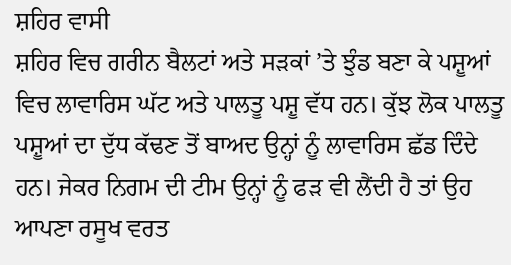ਸ਼ਹਿਰ ਵਾਸੀ
ਸ਼ਹਿਰ ਵਿਚ ਗਰੀਨ ਬੈਲਟਾਂ ਅਤੇ ਸੜਕਾਂ ’ਤੇ ਝੁੰਡ ਬਣਾ ਕੇ ਪਸ਼ੂਆਂ ਵਿਚ ਲਾਵਾਰਿਸ ਘੱਟ ਅਤੇ ਪਾਲਤੂ ਪਸ਼ੂ ਵੱਧ ਹਨ। ਕੁੱਝ ਲੋਕ ਪਾਲਤੂ ਪਸ਼ੂਆਂ ਦਾ ਦੁੱਧ ਕੱਢਣ ਤੋਂ ਬਾਅਦ ਉਨ੍ਹਾਂ ਨੂੰ ਲਾਵਾਰਿਸ ਛੱਡ ਦਿੰਦੇ ਹਨ। ਜੇਕਰ ਨਿਗਮ ਦੀ ਟੀਮ ਉਨ੍ਹਾਂ ਨੂੰ ਫੜ ਵੀ ਲੈਂਦੀ ਹੈ ਤਾਂ ਉਹ ਆਪਣਾ ਰਸੂਖ ਵਰਤ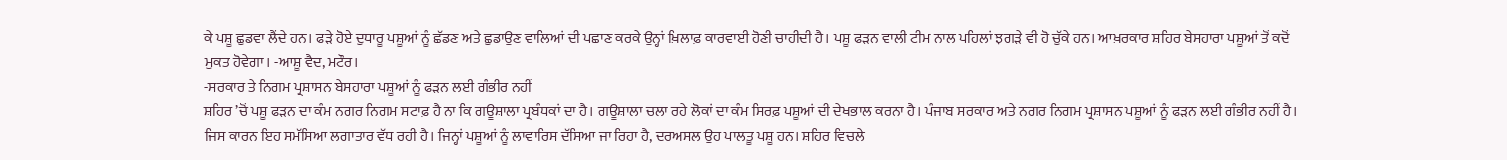ਕੇ ਪਸ਼ੂ ਛੁਡਵਾ ਲੈਂਦੇ ਹਨ। ਫੜੇ ਹੋਏ ਦੁਧਾਰੂ ਪਸ਼ੂਆਂ ਨੂੰ ਛੱਡਣ ਅਤੇ ਛੁਡਾਉਣ ਵਾਲਿਆਂ ਦੀ ਪਛਾਣ ਕਰਕੇ ਉਨ੍ਹਾਂ ਖ਼ਿਲਾਫ਼ ਕਾਰਵਾਈ ਹੋਣੀ ਚਾਹੀਦੀ ਹੈ। ਪਸ਼ੂ ਫੜਨ ਵਾਲੀ ਟੀਮ ਨਾਲ ਪਹਿਲਾਂ ਝਗੜੇ ਵੀ ਹੋ ਚੁੱਕੇ ਹਨ। ਆਖ਼ਰਕਾਰ ਸ਼ਹਿਰ ਬੇਸਹਾਰਾ ਪਸ਼ੂਆਂ ਤੋਂ ਕਦੋਂ ਮੁਕਤ ਹੋਵੇਗਾ। -ਆਸ਼ੂ ਵੈਦ, ਮਟੌਰ।
-ਸਰਕਾਰ ਤੇ ਨਿਗਮ ਪ੍ਰਸ਼ਾਸਨ ਬੇਸਹਾਰਾ ਪਸ਼ੂਆਂ ਨੂੰ ਫੜਨ ਲਈ ਗੰਭੀਰ ਨਹੀਂ
ਸ਼ਹਿਰ ’ਚੋਂ ਪਸ਼ੂ ਫੜਨ ਦਾ ਕੰਮ ਨਗਰ ਨਿਗਮ ਸਟਾਫ਼ ਹੈ ਨਾ ਕਿ ਗਊਸ਼ਾਲਾ ਪ੍ਰਬੰਧਕਾਂ ਦਾ ਹੈ। ਗਊਸ਼ਾਲਾ ਚਲਾ ਰਹੇ ਲੋਕਾਂ ਦਾ ਕੰਮ ਸਿਰਫ਼ ਪਸ਼ੂਆਂ ਦੀ ਦੇਖਭਾਲ ਕਰਨਾ ਹੈ। ਪੰਜਾਬ ਸਰਕਾਰ ਅਤੇ ਨਗਰ ਨਿਗਮ ਪ੍ਰਸ਼ਾਸਨ ਪਸ਼ੂਆਂ ਨੂੰ ਫੜਨ ਲਈ ਗੰਭੀਰ ਨਹੀਂ ਹੈ। ਜਿਸ ਕਾਰਨ ਇਹ ਸਮੱਸਿਆ ਲਗਾਤਾਰ ਵੱਧ ਰਹੀ ਹੈ। ਜਿਨ੍ਹਾਂ ਪਸ਼ੂਆਂ ਨੂੰ ਲਾਵਾਰਿਸ ਦੱਸਿਆ ਜਾ ਰਿਹਾ ਹੈ, ਦਰਅਸਲ ਉਹ ਪਾਲਤੂ ਪਸ਼ੂ ਹਨ। ਸ਼ਹਿਰ ਵਿਚਲੇ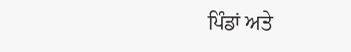ਪਿੰਡਾਂ ਅਤੇ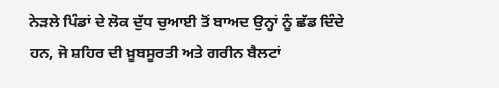ਨੇੜਲੇ ਪਿੰਡਾਂ ਦੇ ਲੋਕ ਦੁੱਧ ਚੁਆਈ ਤੋਂ ਬਾਅਦ ਉਨ੍ਹਾਂ ਨੂੰ ਛੱਡ ਦਿੰਦੇ ਹਨ, ਜੋ ਸ਼ਹਿਰ ਦੀ ਖ਼ੂਬਸੂਰਤੀ ਅਤੇ ਗਰੀਨ ਬੈਲਟਾਂ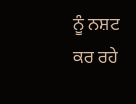ਨੂੰ ਨਸ਼ਟ ਕਰ ਰਹੇ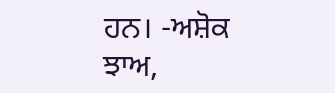ਹਨ। -ਅਸ਼ੋਕ ਝਾਅ,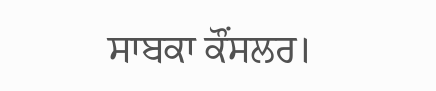ਸਾਬਕਾ ਕੌਂਸਲਰ।